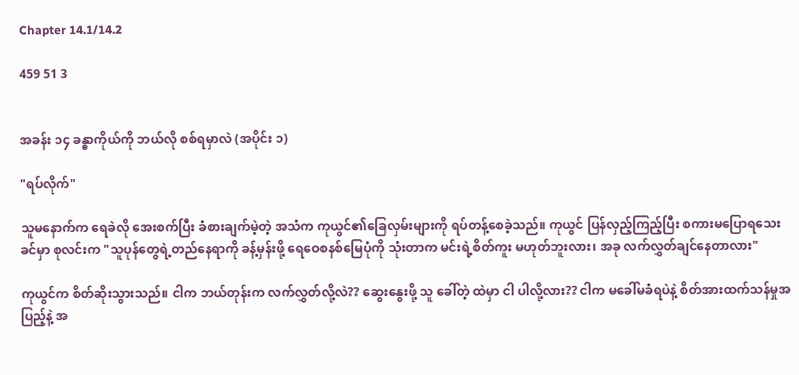Chapter 14.1/14.2

459 51 3


အခန်း ၁၄ ခန္ဓာကိုယ်ကို ဘယ်လို စစ်ရမှာလဲ (အပိုင်း ၁)

"ရပ်လိုက်"

သူမနောက်က ရေခဲလို အေးစက်ပြီး ခံစားချက်မဲ့တဲ့ အသံက ကုယွင်၏ခြေလှမ်းများကို ရပ်တန့်စေခဲ့သည်။ ကုယွင် ပြန်လှည့်ကြည့်ပြီး စကားမပြောရသေးခင်မှာ စုလင်းက "သူပုန်တွေရဲ့တည်နေရာကို ခန့်မှန်းဖို့ ရေဝေစနစ်မြေပုံကို သုံးတာက မင်းရဲ့စိတ်ကူး မဟုတ်ဘူးလား၊ အခု လက်လွှတ်ချင်နေတာလား"

ကုယွင်က စိတ်ဆိုးသွားသည်။ ငါက ဘယ်တုန်းက လက်လွှတ်လို့လဲ?? ဆွေးနွေးဖို့ သူ ခေါ်တဲ့ ထဲမှာ ငါ ပါလို့လား?? ငါက မခေါ်မခံရပဲနဲ့ စိတ်အားထက်သန်မှုအပြည့်နဲ့ အ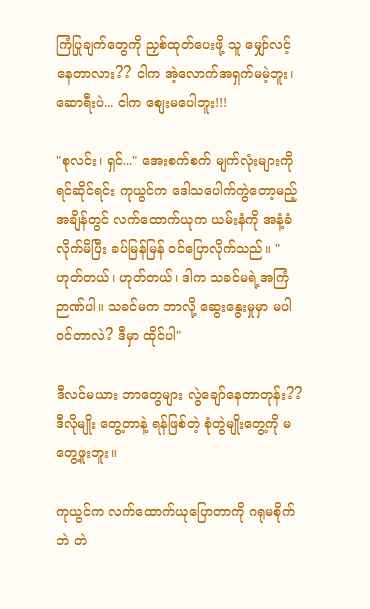ကြံပြုချက်တွေကို ညှစ်ထုတ်ပေးဖို့ သူ မျှော်လင့်နေတာလား?? ငါက အဲ့လောက်အရှက်မမဲ့ဘူး၊ ဆောရီးပဲ... ငါက စျေးမပေါဘူး!!!

"စုလင်း၊ ရှင်..." အေးစက်စက် မျက်လုံးများကို ရင်ဆိုင်ရင်း ကုယွင်က ဒေါသပေါက်ကွဲတော့မည့် အချိန်တွင် လက်ထောက်ယုက ယမ်းနံကို အနံ့ခံလိုက်မိပြီး ခပ်မြန်မြန် ဝင်ပြောလိုက်သည်။ "ဟုတ်တယ်၊ ဟုတ်တယ်၊ ဒါက သခင်မရဲ့အကြံဉာဏ်ပါ။ သခင်မက ဘာလို့ ဆွေးနွေးမှုမှာ မပါဝင်တာလဲ? ဒီမှာ ထိုင်ပါ"

ဒီလင်မယား ဘာတွေများ လွဲချော်နေတာတုန်း?? ဒီလိုမျိုး တွေ့တာနဲ့ ရန်ဖြစ်တဲ့ စုံတွဲမျိုးတွေ့ကို မတွေ့ဖူးဘူး။

ကုယွင်က လက်ထောက်ယုပြောတာကို ဂရုမစိုက်ဘဲ တဲ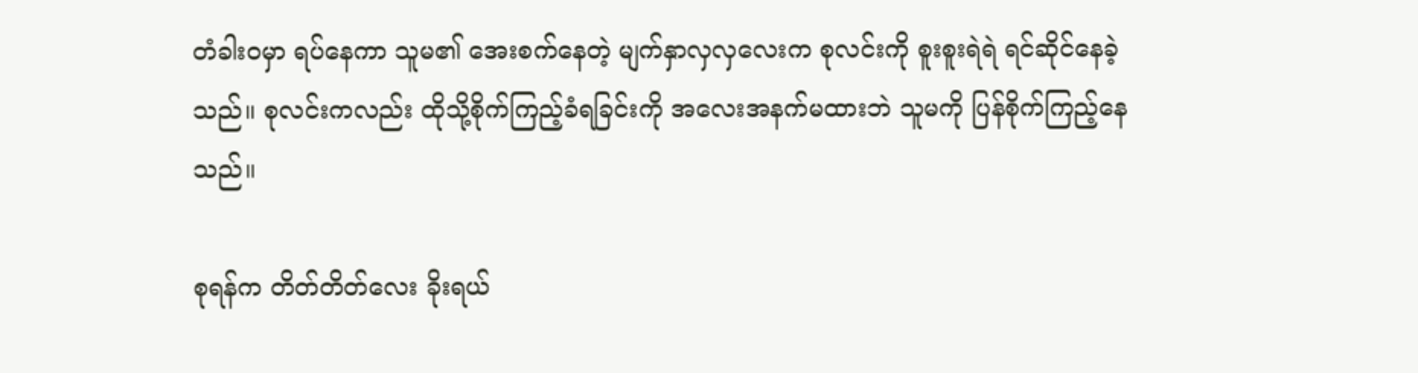တံခါးဝမှာ ရပ်နေကာ သူမ၏ အေးစက်နေတဲ့ မျက်နှာလှလှလေးက စုလင်းကို စူးစူးရဲရဲ ရင်ဆိုင်နေခဲ့သည်။ စုလင်းကလည်း ထိုသို့စိုက်ကြည့်ခံရခြင်းကို အ‌လေးအနက်မထားဘဲ သူမကို ပြန်စိုက်ကြည့်နေသည်။

စုရန်က တိတ်တိတ်လေး ခိုးရယ်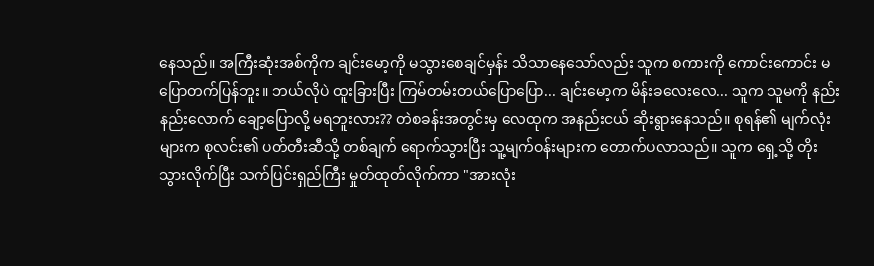နေသည်။ အကြီးဆုံးအစ်ကိုက ချင်းမော့ကို မသွားစေချင်မှန်း သိသာနေသော်လည်း သူက စကားကို ကောင်းကောင်း မပြောတက်ပြန်ဘူး။ ဘယ်လိုပဲ ထူးခြားပြီး ကြမ်တမ်းတယ်ပြောပြော... ချင်းမော့က မိန်းခလေးလေ... သူက သူမကို နည်းနည်းလောက် ချော့ပြောလို့ မရဘူးလား?? တဲစခန်းအတွင်းမှ လေထုက အနည်းငယ် ဆိုးရွားနေသည်။ စုရန်၏ မျက်လုံးများက စုလင်း၏ ပတ်တီးဆီသို့ တစ်ချက် ရောက်သွားပြီး သူ့မျက်ဝန်းများက တောက်ပလာသည်။ သူက ရှေ့သို့ တိုးသွားလိုက်ပြီး သက်ပြင်းရှည်ကြီး မှုတ်ထုတ်လိုက်ကာ "အားလုံး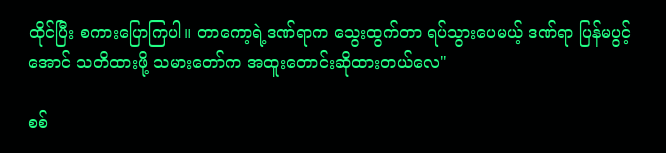ထိုင်ပြီး စကားပြောကြပါ။ တာကော့ရဲ့ဒဏ်ရာက သွေးထွက်တာ ရပ်သွားပေမယ့် ဒဏ်ရာ ပြန်မပွင့်အောင် သတိထားဖို့ သမားတော်က အထူးတောင်းဆိုထားတယ်လေ"

စစ်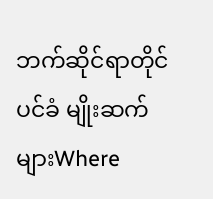ဘက်ဆိုင်ရာတိုင်ပင်ခံ မျိုးဆက်များWhere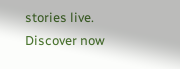stories live. Discover now